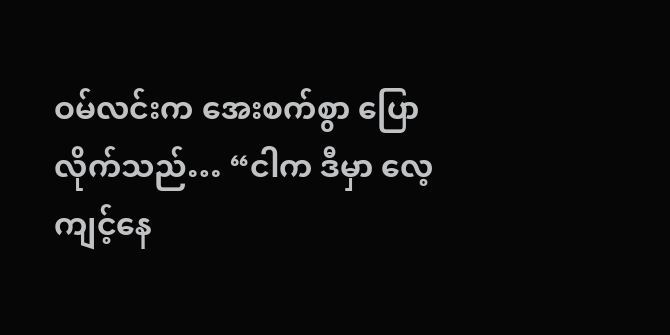ဝမ်လင်းက အေးစက်စွာ ပြောလိုက်သည်… “ငါက ဒီမှာ လေ့ကျင့်နေ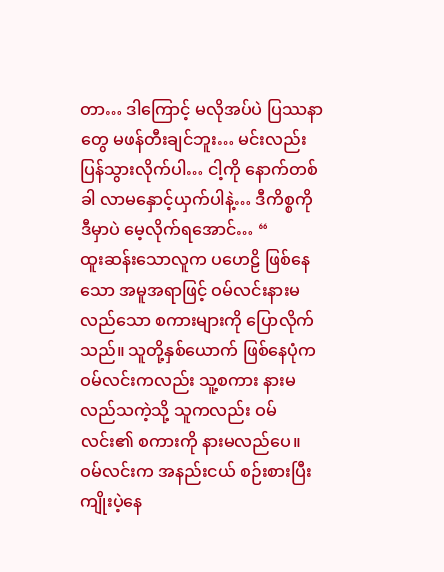တာ… ဒါကြောင့် မလိုအပ်ပဲ ပြဿနာတွေ မဖန်တီးချင်ဘူး… မင်းလည်း ပြန်သွားလိုက်ပါ… ငါ့ကို နောက်တစ်ခါ လာမနှောင့်ယှက်ပါနဲ့… ဒီကိစ္စကို ဒီမှာပဲ မေ့လိုက်ရအောင်… “
ထူးဆန်းသောလူက ပဟေဠိ ဖြစ်နေသော အမူအရာဖြင့် ဝမ်လင်းနားမလည်သော စကားများကို ပြောလိုက်သည်။ သူတို့နှစ်ယောက် ဖြစ်နေပုံက ဝမ်လင်းကလည်း သူ့စကား နားမလည်သကဲ့သို့ သူကလည်း ဝမ်လင်း၏ စကားကို နားမလည်ပေ။
ဝမ်လင်းက အနည်းငယ် စဉ်းစားပြီး ကျိုးပဲ့နေ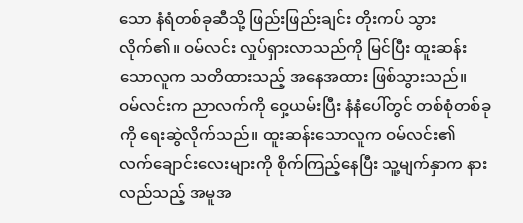သော နံရံတစ်ခုဆီသို့ ဖြည်းဖြည်းချင်း တိုးကပ် သွားလိုက်၏။ ဝမ်လင်း လှုပ်ရှားလာသည်ကို မြင်ပြီး ထူးဆန်းသောလူက သတိထားသည့် အနေအထား ဖြစ်သွားသည်။
ဝမ်လင်းက ညာလက်ကို ဝှေ့ယမ်းပြီး နံနံပေါ်တွင် တစ်စုံတစ်ခုကို ရေးဆွဲလိုက်သည်။ ထူးဆန်းသောလူက ဝမ်လင်း၏ လက်ချောင်းလေးများကို စိုက်ကြည့်နေပြီး သူ့မျက်နှာက နားလည်သည့် အမူအ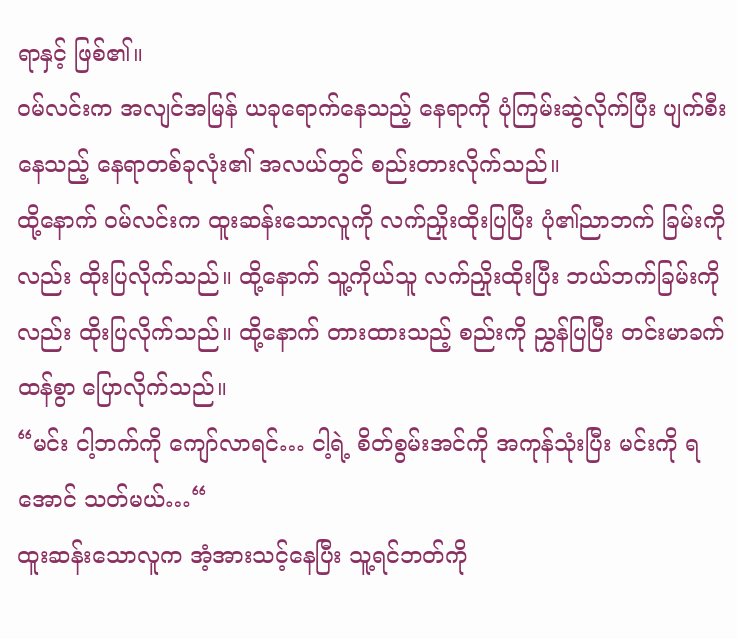ရာနှင့် ဖြစ်၏။
ဝမ်လင်းက အလျင်အမြန် ယခုရောက်နေသည့် နေရာကို ပုံကြမ်းဆွဲလိုက်ပြီး ပျက်စီးနေသည့် နေရာတစ်ခုလုံး၏ အလယ်တွင် စည်းတားလိုက်သည်။
ထို့နောက် ဝမ်လင်းက ထူးဆန်းသောလူကို လက်ညှိုးထိုးပြပြီး ပုံ၏ညာဘက် ခြမ်းကိုလည်း ထိုးပြလိုက်သည်။ ထို့နောက် သူ့ကိုယ်သူ လက်ညှိုးထိုးပြီး ဘယ်ဘက်ခြမ်းကိုလည်း ထိုးပြလိုက်သည်။ ထို့နောက် တားထားသည့် စည်းကို ညွှန်ပြပြီး တင်းမာခက်ထန်စွာ ပြောလိုက်သည်။
“မင်း ငါ့ဘက်ကို ကျော်လာရင်… ငါ့ရဲ့ စိတ်စွမ်းအင်ကို အကုန်သုံးပြီး မင်းကို ရအောင် သတ်မယ်…“
ထူးဆန်းသောလူက အံ့အားသင့်နေပြီး သူ့ရင်ဘတ်ကို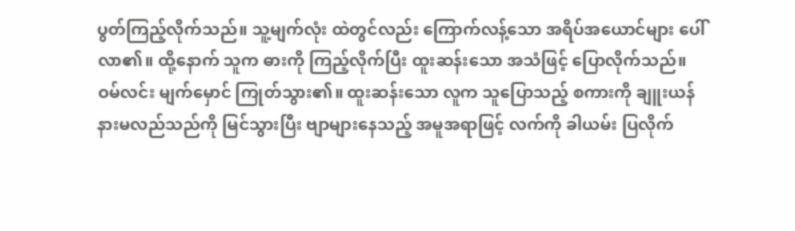ပွတ်ကြည့်လိုက်သည်။ သူ့မျက်လုံး ထဲတွင်လည်း ကြောက်လန့်သော အရိပ်အယောင်များ ပေါ်လာ၏။ ထို့နောက် သူက ဓားကို ကြည့်လိုက်ပြီး ထူးဆန်းသော အသံဖြင့် ပြောလိုက်သည်။
ဝမ်လင်း မျက်မှောင် ကြုတ်သွား၏။ ထူးဆန်းသော လူက သူပြောသည့် စကားကို ချူးယန် နားမလည်သည်ကို မြင်သွားပြီး ဗျာများနေသည့် အမူအရာဖြင့် လက်ကို ခါယမ်း ပြလိုက်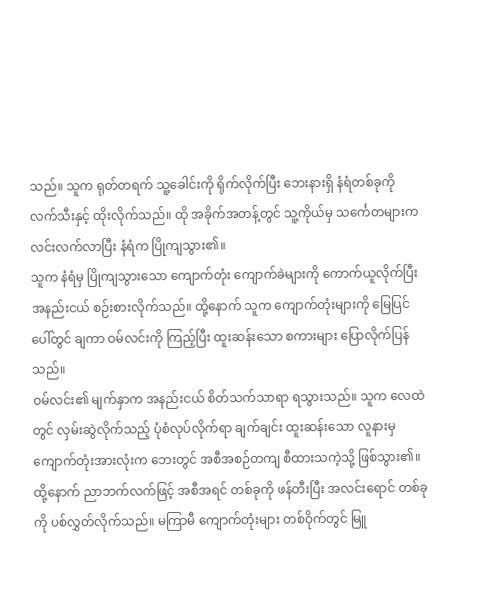သည်။ သူက ရုတ်တရက် သူ့ခေါင်းကို ရိုက်လိုက်ပြီး ဘေးနားရှိ နံရံတစ်ခုကို လက်သီးနှင့် ထိုးလိုက်သည်။ ထို အခိုက်အတန့်တွင် သူ့ကိုယ်မှ သင်္ကေတများက လင်းလက်လာပြီး နံရံက ပြိုကျသွား၏။
သူက နံရံမှ ပြိုကျသွားသော ကျောက်တုံး ကျောက်ခဲများကို ကောက်ယူလိုက်ပြီး အနည်းငယ် စဉ်းစားလိုက်သည်။ ထို့နောက် သူက ကျောက်တုံးများကို မြေပြင်ပေါ်တွင် ချကာ ဝမ်လင်းကို ကြည့်ပြီး ထူးဆန်းသော စကားများ ပြောလိုက်ပြန်သည်။
ဝမ်လင်း၏ မျက်နှာက အနည်းငယ် စိတ်သက်သာရာ ရသွားသည်။ သူက လေထဲတွင် လှမ်းဆွဲလိုက်သည့် ပုံစံလုပ်လိုက်ရာ ချက်ချင်း ထူးဆန်းသော လူနားမှ ကျောက်တုံးအားလုံးက ဘေးတွင် အစီအစဉ်တကျ စီထားသကဲ့သို့ ဖြစ်သွား၏။ ထို့နောက် ညာဘက်လက်ဖြင့် အစီအရင် တစ်ခုကို ဖန်တီးပြီး အလင်းရောင် တစ်ခုကို ပစ်လွှတ်လိုက်သည်။ မကြာမီ ကျောက်တုံးများ တစ်ဝိုက်တွင် မြူ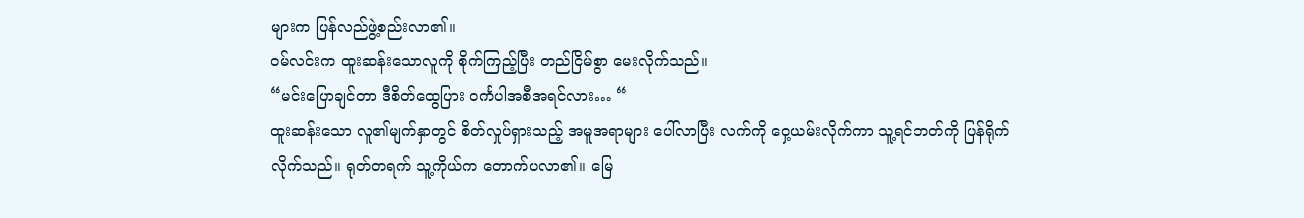များက ပြန်လည်ဖွဲ့စည်းလာ၏။
ဝမ်လင်းက ထူးဆန်းသောလူကို စိုက်ကြည့်ပြီး တည်ငြိမ်စွာ မေးလိုက်သည်။
“မင်းပြောချင်တာ ဒီစိတ်ထွေပြား ဝင်္ကပါအစီအရင်လား… “
ထူးဆန်းသော လူ၏မျက်နှာတွင် စိတ်လှုပ်ရှားသည့် အမူအရာများ ပေါ်လာပြီး လက်ကို ဝှေ့ယမ်းလိုက်ကာ သူ့ရင်ဘတ်ကို ပြန်ရိုက်လိုက်သည်။ ရုတ်တရက် သူ့ကိုယ်က တောက်ပလာ၏။ မြေ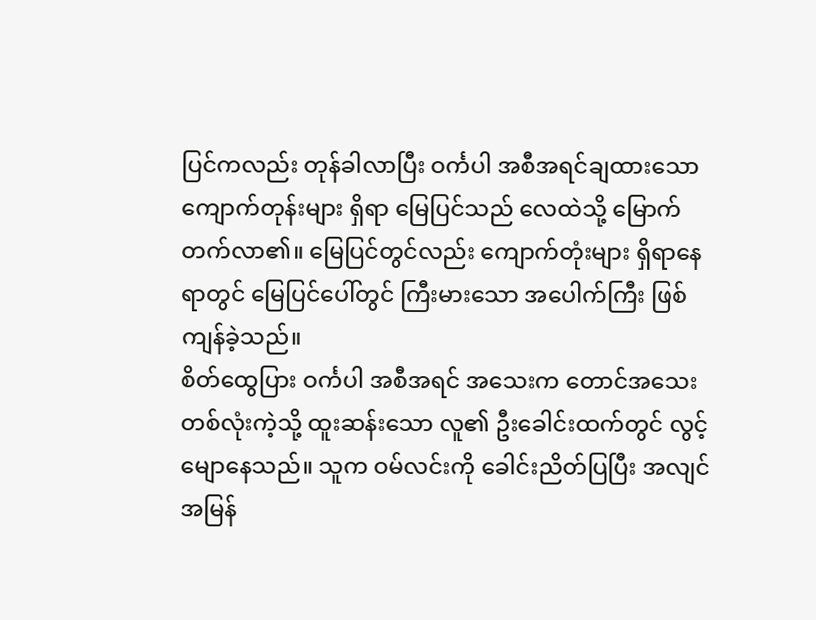ပြင်ကလည်း တုန်ခါလာပြီး ဝင်္ကပါ အစီအရင်ချထားသော ကျောက်တုန်းများ ရှိရာ မြေပြင်သည် လေထဲသို့ မြောက်တက်လာ၏။ မြေပြင်တွင်လည်း ကျောက်တုံးများ ရှိရာနေရာတွင် မြေပြင်ပေါ်တွင် ကြီးမားသော အပေါက်ကြီး ဖြစ်ကျန်ခဲ့သည်။
စိတ်ထွေပြား ဝင်္ကပါ အစီအရင် အသေးက တောင်အသေး တစ်လုံးကဲ့သို့ ထူးဆန်းသော လူ၏ ဦးခေါင်းထက်တွင် လွင့်မျောနေသည်။ သူက ဝမ်လင်းကို ခေါင်းညိတ်ပြပြီး အလျင်အမြန်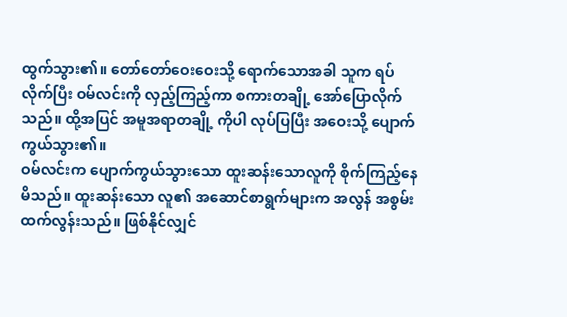ထွက်သွား၏။ တော်တော်ဝေးဝေးသို့ ရောက်သောအခါ သူက ရပ်လိုက်ပြီး ဝမ်လင်းကို လှည့်ကြည့်ကာ စကားတချို့ အော်ပြောလိုက်သည်။ ထို့အပြင် အမူအရာတချို့ ကိုပါ လုပ်ပြပြီး အဝေးသို့ ပျောက်ကွယ်သွား၏။
ဝမ်လင်းက ပျောက်ကွယ်သွားသော ထူးဆန်းသောလူကို စိုက်ကြည့်နေမိသည်။ ထူးဆန်းသော လူ၏ အဆောင်စာရွက်များက အလွန် အစွမ်းထက်လွန်းသည်။ ဖြစ်နိုင်လျှင်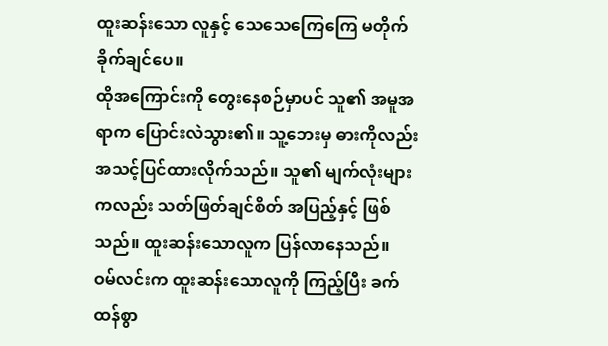ထူးဆန်းသော လူနှင့် သေသေကြေကြေ မတိုက်ခိုက်ချင်ပေ။
ထိုအကြောင်းကို တွေးနေစဉ်မှာပင် သူ၏ အမူအရာက ပြောင်းလဲသွား၏။ သူ့ဘေးမှ ဓားကိုလည်း အသင့်ပြင်ထားလိုက်သည်။ သူ၏ မျက်လုံးများကလည်း သတ်ဖြတ်ချင်စိတ် အပြည့်နှင့် ဖြစ်သည်။ ထူးဆန်းသောလူက ပြန်လာနေသည်။
ဝမ်လင်းက ထူးဆန်းသောလူကို ကြည့်ပြီး ခက်ထန်စွာ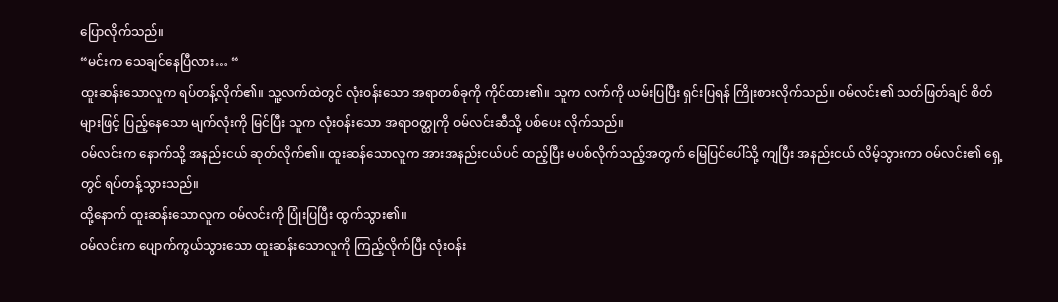ပြောလိုက်သည်။
“မင်းက သေချင်နေပြီလား… “
ထူးဆန်းသောလူက ရပ်တန့်လိုက်၏။ သူ့လက်ထဲတွင် လုံးဝန်းသော အရာတစ်ခုကို ကိုင်ထား၏။ သူက လက်ကို ယမ်းပြပြီး ရှင်းပြရန် ကြိုးစားလိုက်သည်။ ဝမ်လင်း၏ သတ်ဖြတ်ချင် စိတ်များဖြင့် ပြည့်နေသော မျက်လုံးကို မြင်ပြီး သူက လုံးဝန်းသော အရာဝတ္ထုကို ဝမ်လင်းဆီသို့ ပစ်ပေး လိုက်သည်။
ဝမ်လင်းက နောက်သို့ အနည်းငယ် ဆုတ်လိုက်၏။ ထူးဆန်သောလူက အားအနည်းငယ်ပင် ထည့်ပြီး မပစ်လိုက်သည့်အတွက် မြေပြင်ပေါ်သို့ ကျပြီး အနည်းငယ် လိမ့်သွားကာ ဝမ်လင်း၏ ရှေ့တွင် ရပ်တန့်သွားသည်။
ထို့နောက် ထူးဆန်းသောလူက ဝမ်လင်းကို ပြုံးပြပြီး ထွက်သွား၏။
ဝမ်လင်းက ပျောက်ကွယ်သွားသော ထူးဆန်းသောလူကို ကြည့်လိုက်ပြီး လုံးဝန်း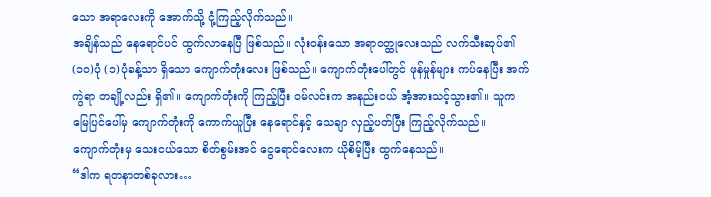သော အရာလေးကို အောက်သို့ ငုံ့ကြည့်လိုက်သည်။
အချိန်သည် နေရောင်ပင် ထွက်လာနေပြီ ဖြစ်သည်။ လုံးဝန်းသော အရာဝတ္ထုလေးသည် လက်သီးဆုပ်၏ (၁၀)ပုံ (၁)ပုံခန့်သာ ရှိသော ကျောက်တုံးလေး ဖြစ်သည်။ ကျောက်တုံးပေါ်တွင် ဖုန်မှုန်များ ကပ်နေပြီး အက်ကွဲရာ တချို့လည်း ရှိ၏။ ကျောက်တုံးကို ကြည့်ပြီး ဝမ်လင်းက အနည်းငယ် အံ့အားသင့်သွား၏။ သူက မြေပြင်ပေါ်မှ ကျောက်တုံးကို ကောက်ယူပြီး နေရောင်နှင့် သေချာ လှည့်ပတ်ပြီး ကြည့်လိုက်သည်။
ကျောက်တုံးမှ သေးငယ်သော စိတ်စွမ်းအင် ငွေရောင်လေးက ယိုစိမ့်ပြီး ထွက်နေသည်။
“ဒါက ရတနာတစ်ခုလား…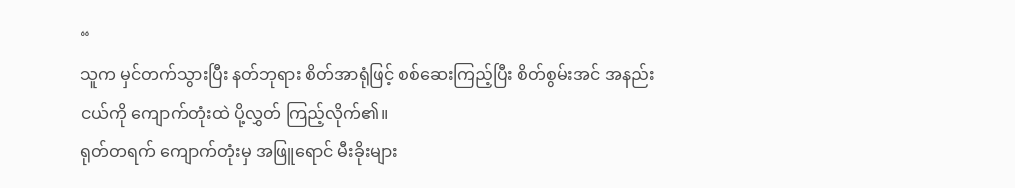“
သူက မှင်တက်သွားပြီး နတ်ဘုရား စိတ်အာရုံဖြင့် စစ်ဆေးကြည့်ပြီး စိတ်စွမ်းအင် အနည်းငယ်ကို ကျောက်တုံးထဲ ပို့လွှတ် ကြည့်လိုက်၏။
ရုတ်တရက် ကျောက်တုံးမှ အဖြူရောင် မီးခိုးများ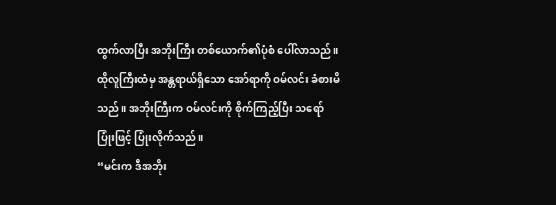ထွက်လာပြီး အဘိုးကြီး တစ်ယောက်၏ပုံစံ ပေါ်လာသည်။ ထိုလူကြီးထံမှ အန္တရာယ်ရှိသော အော်ရာကို ဝမ်လင်း ခံစားမိသည်။ အဘိုးကြီးက ဝမ်လင်းကို စိုက်ကြည့်ပြီး သရော်ပြုံးဖြင့် ပြုံးလိုက်သည်။
“မင်းက ဒီအဘိုး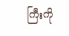ကြီးကို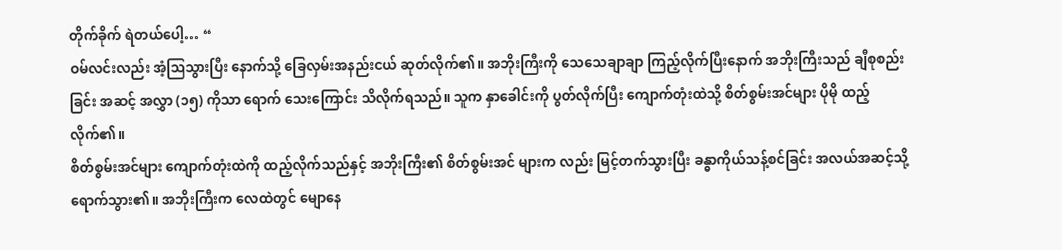တိုက်ခိုက် ရဲတယ်ပေါ့… “
ဝမ်လင်းလည်း အံ့ဩသွားပြီး နောက်သို့ ခြေလှမ်းအနည်းငယ် ဆုတ်လိုက်၏။ အဘိုးကြီးကို သေသေချာချာ ကြည့်လိုက်ပြီးနောက် အဘိုးကြီးသည် ချီစုစည်းခြင်း အဆင့် အလွှာ (၁၅) ကိုသာ ရောက် သေးကြောင်း သိလိုက်ရသည်။ သူက နှာခေါင်းကို ပွတ်လိုက်ပြီး ကျောက်တုံးထဲသို့ စိတ်စွမ်းအင်များ ပိုမို ထည့်လိုက်၏။
စိတ်စွမ်းအင်များ ကျောက်တုံးထဲကို ထည့်လိုက်သည်နှင့် အဘိုးကြီး၏ စိတ်စွမ်းအင် များက လည်း မြင့်တက်သွားပြီး ခန္ဓာကိုယ်သန့်စင်ခြင်း အလယ်အဆင့်သို့ ရောက်သွား၏။ အဘိုးကြီးက လေထဲတွင် မျောနေ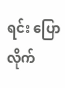ရင်း ပြောလိုက်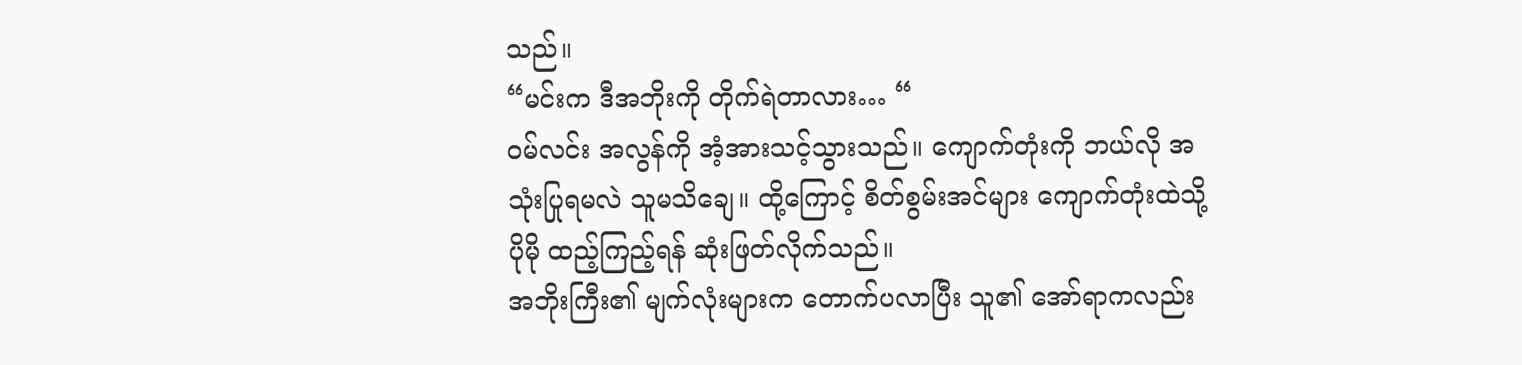သည်။
“မင်းက ဒီအဘိုးကို တိုက်ရဲတာလား… “
ဝမ်လင်း အလွန်ကို အံ့အားသင့်သွားသည်။ ကျောက်တုံးကို ဘယ်လို အသုံးပြုရမလဲ သူမသိချေ။ ထို့ကြောင့် စိတ်စွမ်းအင်များ ကျောက်တုံးထဲသို့ ပိုမို ထည့်ကြည့်ရန် ဆုံးဖြတ်လိုက်သည်။
အဘိုးကြီး၏ မျက်လုံးများက တောက်ပလာပြီး သူ၏ အော်ရာကလည်း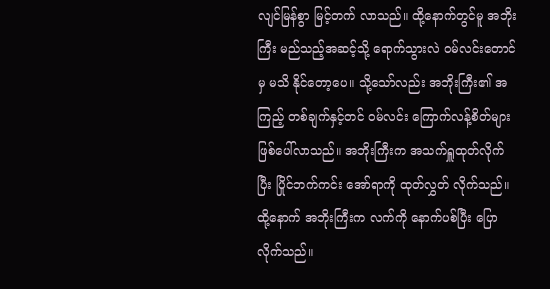လျင်မြန်စွာ မြင့်တက် လာသည်။ ထို့နောက်တွင်မူ အဘိုးကြီး မည်သည့်အဆင့်သို့ ရောက်သွားလဲ ဝမ်လင်းတောင်မှ မသိ နိုင်တော့ပေ။ သို့သော်လည်း အဘိုးကြီး၏ အကြည့် တစ်ချက်နှင့်တင် ဝမ်လင်း ကြောက်လန့်စိတ်များ ဖြစ်ပေါ်လာသည်။ အဘိုးကြီးက အသက်ရှူထုတ်လိုက်ပြီး ပြိုင်ဘက်ကင်း အော်ရာကို ထုတ်လွှတ် လိုက်သည်။ ထို့နောက် အဘိုးကြီးက လက်ကို နောက်ပစ်ပြီး ပြောလိုက်သည်။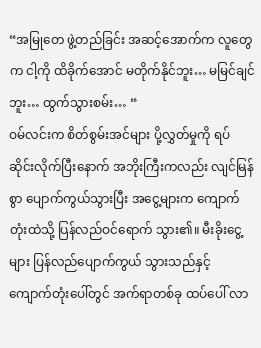“အမြုတေ ဖွဲ့တည်ခြင်း အဆင့်အောက်က လူတွေက ငါ့ကို ထိခိုက်အောင် မတိုက်နိုင်ဘူး… မမြင်ချင်ဘူး… ထွက်သွားစမ်း… “
ဝမ်လင်းက စိတ်စွမ်းအင်များ ပို့လွှတ်မှုကို ရပ်ဆိုင်းလိုက်ပြီးနောက် အဘိုးကြီးကလည်း လျင်မြန်စွာ ပျောက်ကွယ်သွားပြီး အငွေ့များက ကျောက်တုံးထဲသို့ ပြန်လည်ဝင်ရောက် သွား၏။ မီးခိုးငွေ့များ ပြန်လည်ပျောက်ကွယ် သွားသည်နှင့် ကျောက်တုံးပေါ်တွင် အက်ရာတစ်ခု ထပ်ပေါ် လာ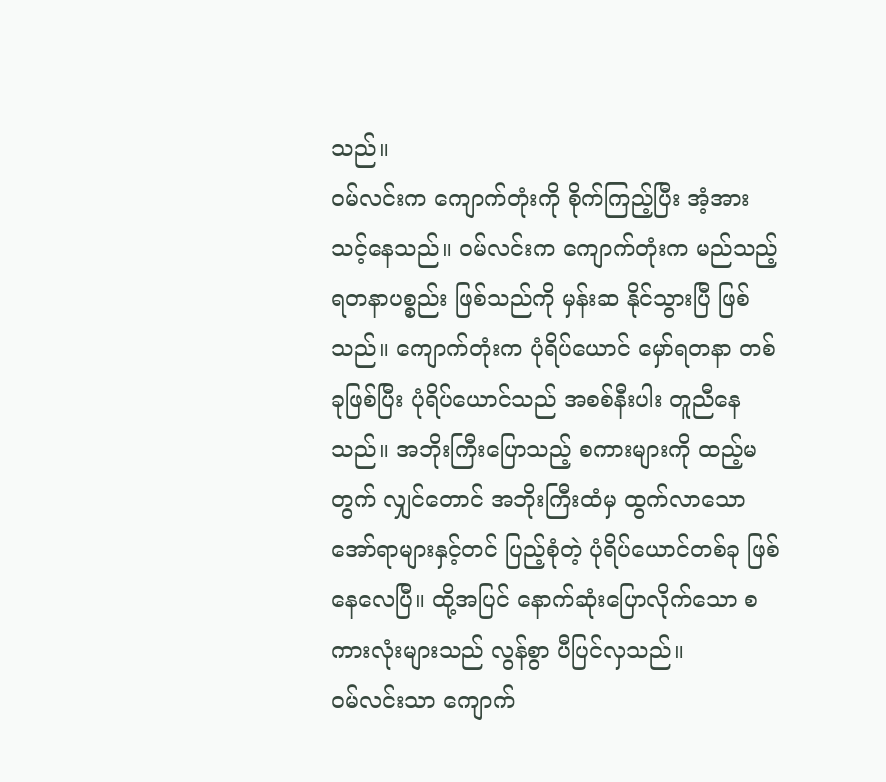သည်။
ဝမ်လင်းက ကျောက်တုံးကို စိုက်ကြည့်ပြီး အံ့အားသင့်နေသည်။ ဝမ်လင်းက ကျောက်တုံးက မည်သည့် ရတနာပစ္စည်း ဖြစ်သည်ကို မှန်းဆ နိုင်သွားပြီ ဖြစ်သည်။ ကျောက်တုံးက ပုံရိပ်ယောင် မှော်ရတနာ တစ်ခုဖြစ်ပြီး ပုံရိပ်ယောင်သည် အစစ်နီးပါး တူညီနေသည်။ အဘိုးကြီးပြောသည့် စကားများကို ထည့်မတွက် လျှင်တောင် အဘိုးကြီးထံမှ ထွက်လာသော အော်ရာများနှင့်တင် ပြည့်စုံတဲ့ ပုံရိပ်ယောင်တစ်ခု ဖြစ်နေလေပြီ။ ထို့အပြင် နောက်ဆုံးပြောလိုက်သော စကားလုံးများသည် လွန်စွာ ပီပြင်လှသည်။
ဝမ်လင်းသာ ကျောက်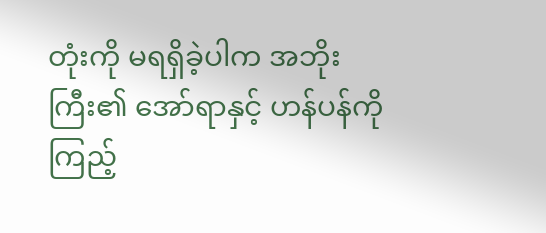တုံးကို မရရှိခဲ့ပါက အဘိုးကြီး၏ အော်ရာနှင့် ဟန်ပန်ကို ကြည့်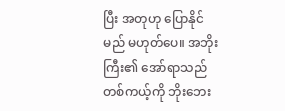ပြီး အတုဟု ပြောနိုင်မည် မဟုတ်ပေ။ အဘိုးကြီး၏ အော်ရာသည် တစ်ကယ့်ကို ဘိုးဘေး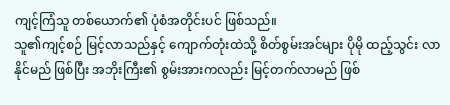ကျင့်ကြံသူ တစ်ယောက်၏ ပုံစံအတိုင်းပင် ဖြစ်သည်။
သူ၏ကျင့်စဉ် မြင့်လာသည်နှင့် ကျောက်တုံးထဲသို့ စိတ်စွမ်းအင်များ ပိုမို ထည့်သွင်း လာနိုင်မည် ဖြစ်ပြီး အဘိုးကြီး၏ စွမ်းအားကလည်း မြင့်တက်လာမည် ဖြစ်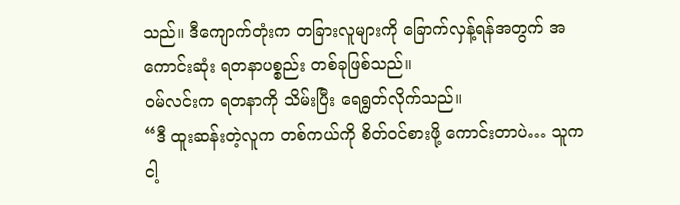သည်။ ဒီကျောက်တုံးက တခြားလူများကို ခြောက်လှန့်ရန်အတွက် အကောင်းဆုံး ရတနာပစ္စည်း တစ်ခုဖြစ်သည်။
ဝမ်လင်းက ရတနာကို သိမ်းပြီး ရေရွတ်လိုက်သည်။
“ဒီ ထူးဆန်းတဲ့လူက တစ်ကယ်ကို စိတ်ဝင်စားဖို့ ကောင်းတာပဲ… သူက ငါ့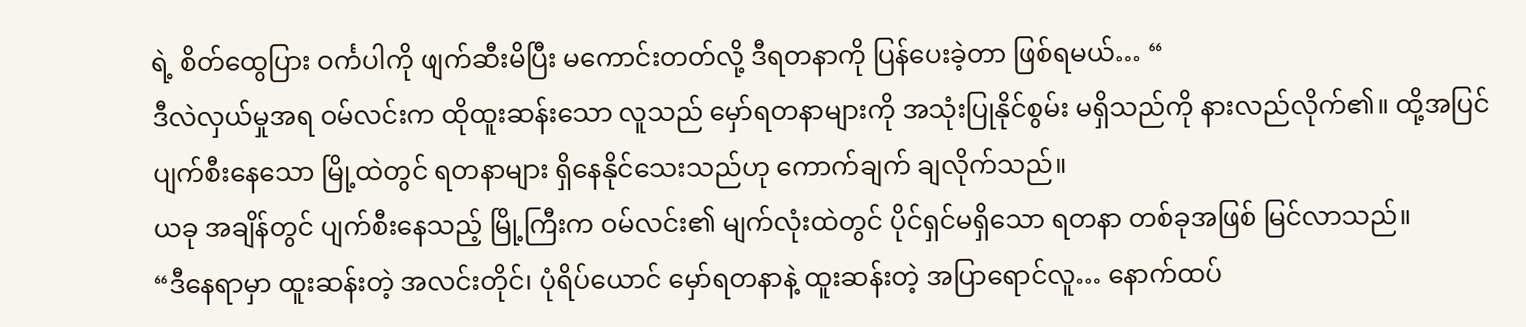ရဲ့ စိတ်ထွေပြား ဝင်္ကပါကို ဖျက်ဆီးမိပြီး မကောင်းတတ်လို့ ဒီရတနာကို ပြန်ပေးခဲ့တာ ဖြစ်ရမယ်… “
ဒီလဲလှယ်မှုအရ ဝမ်လင်းက ထိုထူးဆန်းသော လူသည် မှော်ရတနာများကို အသုံးပြုနိုင်စွမ်း မရှိသည်ကို နားလည်လိုက်၏။ ထို့အပြင် ပျက်စီးနေသော မြို့ထဲတွင် ရတနာများ ရှိနေနိုင်သေးသည်ဟု ကောက်ချက် ချလိုက်သည်။
ယခု အချိန်တွင် ပျက်စီးနေသည့် မြို့ကြီးက ဝမ်လင်း၏ မျက်လုံးထဲတွင် ပိုင်ရှင်မရှိသော ရတနာ တစ်ခုအဖြစ် မြင်လာသည်။
“ဒီနေရာမှာ ထူးဆန်းတဲ့ အလင်းတိုင်၊ ပုံရိပ်ယောင် မှော်ရတနာနဲ့ ထူးဆန်းတဲ့ အပြာရောင်လူ… နောက်ထပ်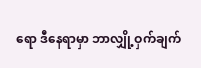ရော ဒီနေရာမှာ ဘာလျှို့ဝှက်ချက်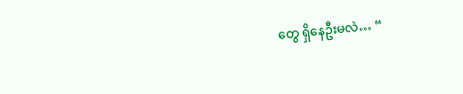တွေ ရှိနေဦးမလဲ… “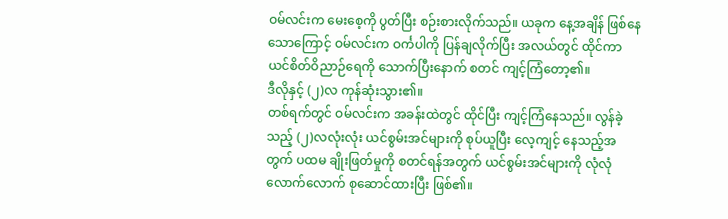ဝမ်လင်းက မေးစေ့ကို ပွတ်ပြီး စဉ်းစားလိုက်သည်။ ယခုက နေ့အချိန် ဖြစ်နေသောကြောင့် ဝမ်လင်းက ဝင်္ကပါကို ပြန်ချလိုက်ပြီး အလယ်တွင် ထိုင်ကာ ယင်စိတ်ဝိညာဉ်ရေကို သောက်ပြီးနောက် စတင် ကျင့်ကြံတော့၏။
ဒီလိုနှင့် (၂)လ ကုန်ဆုံးသွား၏။
တစ်ရက်တွင် ဝမ်လင်းက အခန်းထဲတွင် ထိုင်ပြီး ကျင့်ကြံနေသည်။ လွန်ခဲ့သည့် (၂)လလုံးလုံး ယင်စွမ်းအင်များကို စုပ်ယူပြီး လေ့ကျင့် နေသည့်အတွက် ပထမ ချိုးဖြတ်မှုကို စတင်ရန်အတွက် ယင်စွမ်းအင်များကို လုံလုံလောက်လောက် စုဆောင်ထားပြီး ဖြစ်၏။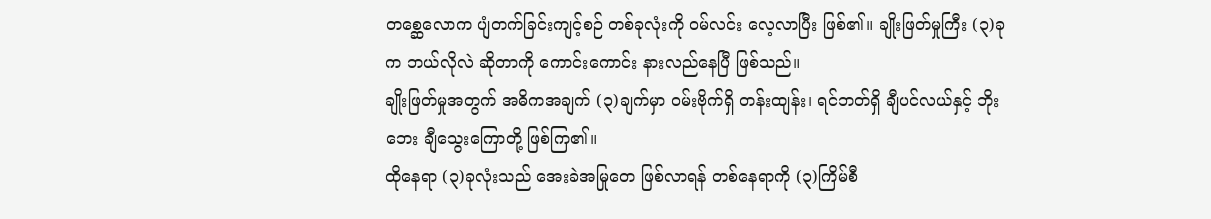တစ္ဆေလောက ပျံတက်ခြင်းကျင့်စဉ် တစ်ခုလုံးကို ဝမ်လင်း လေ့လာပြီး ဖြစ်၏။ ချိုးဖြတ်မှုကြီး (၃)ခုက ဘယ်လိုလဲ ဆိုတာကို ကောင်းကောင်း နားလည်နေပြီ ဖြစ်သည်။
ချိုးဖြတ်မှုအတွက် အဓိကအချက် (၃)ချက်မှာ ဝမ်းဗိုက်ရှိ တန်းထျန်း၊ ရင်ဘတ်ရှိ ချီပင်လယ်နှင့် ဘိုးဘေး ချီသွေးကြောတို့ ဖြစ်ကြ၏။
ထိုနေရာ (၃)ခုလုံးသည် အေးခဲအမြုတေ ဖြစ်လာရန် တစ်နေရာကို (၃)ကြိမ်စီ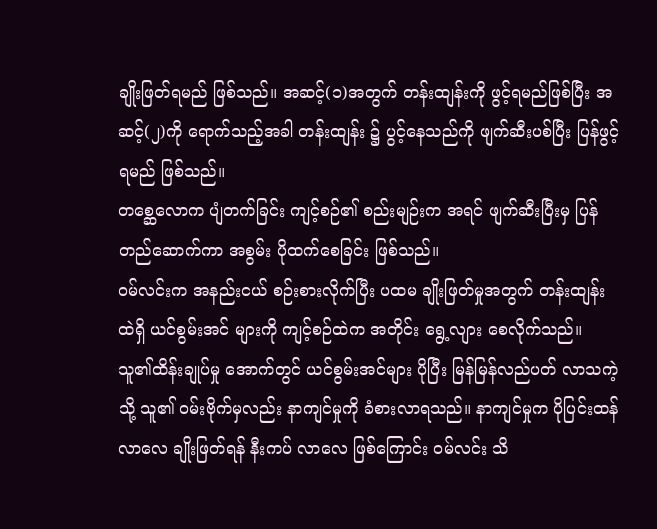ချိုးဖြတ်ရမည် ဖြစ်သည်။ အဆင့်(၁)အတွက် တန်းထျန်းကို ဖွင့်ရမည်ဖြစ်ပြီး အဆင့်(၂)ကို ရောက်သည့်အခါ တန်းထျန်း ၌ ပွင့်နေသည်ကို ဖျက်ဆီးပစ်ပြီး ပြန်ဖွင့်ရမည် ဖြစ်သည်။
တစ္ဆေလောက ပျံတက်ခြင်း ကျင့်စဉ်၏ စည်းမျဉ်းက အရင် ဖျက်ဆီးပြီးမှ ပြန်တည်ဆောက်ကာ အစွမ်း ပိုထက်စေခြင်း ဖြစ်သည်။
ဝမ်လင်းက အနည်းငယ် စဉ်းစားလိုက်ပြီး ပထမ ချိုးဖြတ်မှုအတွက် တန်းထျန်းထဲရှိ ယင်စွမ်းအင် များကို ကျင့်စဉ်ထဲက အတိုင်း ရွေ့လျား စေလိုက်သည်။
သူ၏ထိန်းချုပ်မှု အောက်တွင် ယင်စွမ်းအင်များ ပိုပြီး မြန်မြန်လည်ပတ် လာသကဲ့သို့ သူ၏ ဝမ်းဗိုက်မှလည်း နာကျင်မှုကို ခံစားလာရသည်။ နာကျင်မှုက ပိုပြင်းထန်လာလေ ချိုးဖြတ်ရန် နီးကပ် လာလေ ဖြစ်ကြောင်း ဝမ်လင်း သိ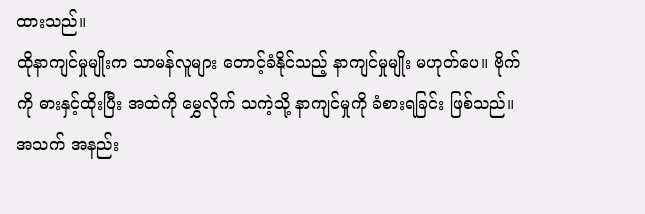ထားသည်။
ထိုနာကျင်မှုမျိုးက သာမန်လူများ တောင့်ခံနိုင်သည့် နာကျင်မှုမျိုး မဟုတ်ပေ။ ဗိုက်ကို ဓားနှင့်ထိုးပြီး အထဲကို မွှေလိုက် သကဲ့သို့ နာကျင်မှုကို ခံစားရခြင်း ဖြစ်သည်။ အသက် အနည်း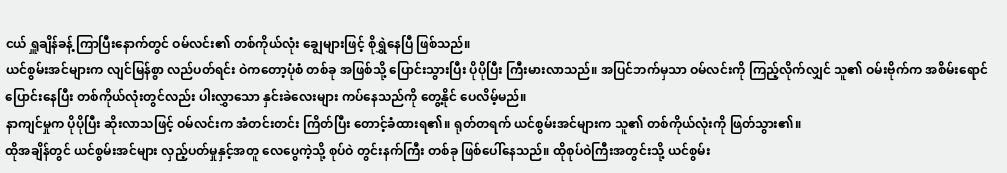ငယ် ရှူချိန်ခန့် ကြာပြီးနောက်တွင် ဝမ်လင်း၏ တစ်ကိုယ်လုံး ချွေများဖြင့် စိုရွှဲနေပြီ ဖြစ်သည်။
ယင်စွမ်းအင်များက လျင်မြန်စွာ လည်ပတ်ရင်း ဝဲကတော့ပုံစံ တစ်ခု အဖြစ်သို့ ပြောင်းသွားပြီး ပိုပိုပြီး ကြီးမားလာသည်။ အပြင်ဘက်မှသာ ဝမ်လင်းကို ကြည့်လိုက်လျှင် သူ၏ ဝမ်းဗိုက်က အစိမ်းရောင် ပြောင်းနေပြီး တစ်ကိုယ်လုံးတွင်လည်း ပါးလွှာသော နှင်းခဲလေးများ ကပ်နေသည်ကို တွေ့နိုင် ပေလိမ့်မည်။
နာကျင်မှုက ပိုပိုပြီး ဆိုးလာသဖြင့် ဝမ်လင်းက အံတင်းတင်း ကြိတ်ပြီး တောင့်ခံထားရ၏။ ရုတ်တရက် ယင်စွမ်းအင်များက သူ၏ တစ်ကိုယ်လုံးကို ဖြတ်သွား၏။
ထိုအချိန်တွင် ယင်စွမ်းအင်များ လှည့်ပတ်မှုနှင့်အတူ လေပွေကဲ့သို့ စုပ်ဝဲ တွင်းနက်ကြီး တစ်ခု ဖြစ်ပေါ်နေသည်။ ထိုစုပ်ဝဲကြီးအတွင်းသို့ ယင်စွမ်း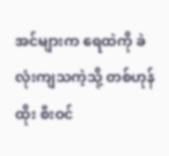အင်များက ရေထဲကို ခဲလုံးကျသကဲ့သို့ တစ်ဟုန်ထိုး စီးဝင်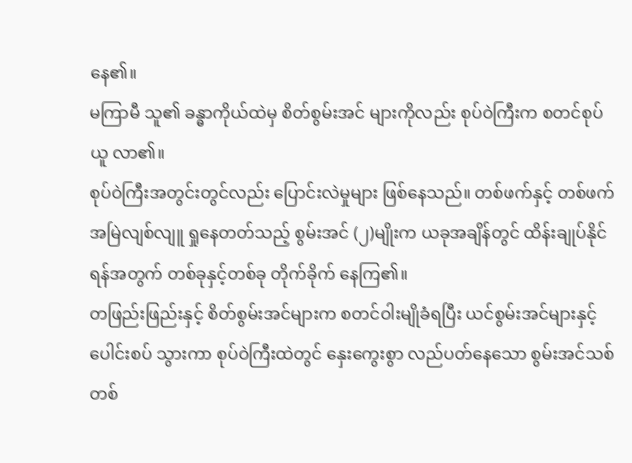နေ၏။
မကြာမီ သူ၏ ခန္ဓာကိုယ်ထဲမှ စိတ်စွမ်းအင် များကိုလည်း စုပ်ဝဲကြီးက စတင်စုပ်ယူ လာ၏။
စုပ်ဝဲကြီးအတွင်းတွင်လည်း ပြောင်းလဲမှုများ ဖြစ်နေသည်။ တစ်ဖက်နှင့် တစ်ဖက် အမြဲလျစ်လျူ ရှုနေတတ်သည့် စွမ်းအင် (၂)မျိုးက ယခုအချိန်တွင် ထိန်းချုပ်နိုင်ရန်အတွက် တစ်ခုနှင့်တစ်ခု တိုက်ခိုက် နေကြ၏။
တဖြည်းဖြည်းနှင့် စိတ်စွမ်းအင်များက စတင်ဝါးမျိုခံရပြီး ယင်စွမ်းအင်များနှင့် ပေါင်းစပ် သွားကာ စုပ်ဝဲကြီးထဲတွင် နှေးကွေးစွာ လည်ပတ်နေသော စွမ်းအင်သစ်တစ်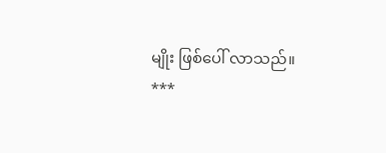မျိုး ဖြစ်ပေါ် လာသည်။
***